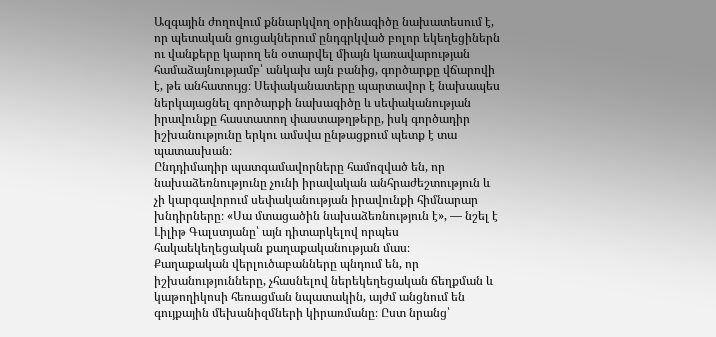Ազգային ժողովում քննարկվող օրինագիծը նախատեսում է, որ պետական ցուցակներում ընդգրկված բոլոր եկեղեցիներն ու վանքերը կարող են օտարվել միայն կառավարության համաձայնությամբ՝ անկախ այն բանից, գործարքը վճարովի է, թե անհատույց։ Սեփականատերը պարտավոր է նախապես ներկայացնել գործարքի նախագիծը և սեփականության իրավունքը հաստատող փաստաթղթերը, իսկ գործադիր իշխանությունը երկու ամսվա ընթացքում պետք է տա պատասխան։
Ընդդիմադիր պատգամավորները համոզված են, որ նախաձեռնությունը չունի իրավական անհրաժեշտություն և չի կարգավորում սեփականության իրավունքի հիմնարար խնդիրները։ «Սա մտացածին նախաձեռնություն է», — նշել է Լիլիթ Գալստյանը՝ այն դիտարկելով որպես հակաեկեղեցական քաղաքականության մաս։
Քաղաքական վերլուծաբանները պնդում են, որ իշխանությունները, չհասնելով ներեկեղեցական ճեղքման և կաթողիկոսի հեռացման նպատակին, այժմ անցնում են գույքային մեխանիզմների կիրառմանը։ Ըստ նրանց՝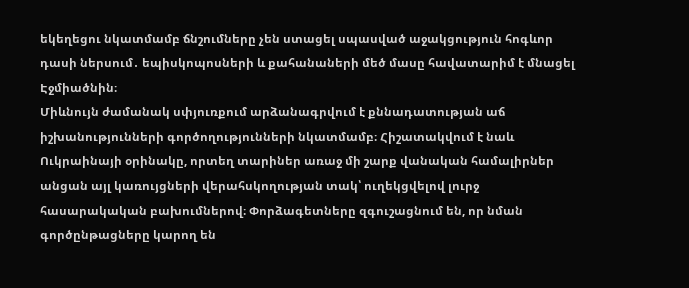եկեղեցու նկատմամբ ճնշումները չեն ստացել սպասված աջակցություն հոգևոր դասի ներսում․ եպիսկոպոսների և քահանաների մեծ մասը հավատարիմ է մնացել Էջմիածնին։
Միևնույն ժամանակ սփյուռքում արձանագրվում է քննադատության աճ իշխանությունների գործողությունների նկատմամբ։ Հիշատակվում է նաև Ուկրաինայի օրինակը, որտեղ տարիներ առաջ մի շարք վանական համալիրներ անցան այլ կառույցների վերահսկողության տակ՝ ուղեկցվելով լուրջ հասարակական բախումներով։ Փորձագետները զգուշացնում են, որ նման գործընթացները կարող են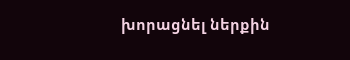խորացնել ներքին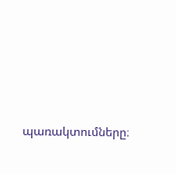պառակտումները։